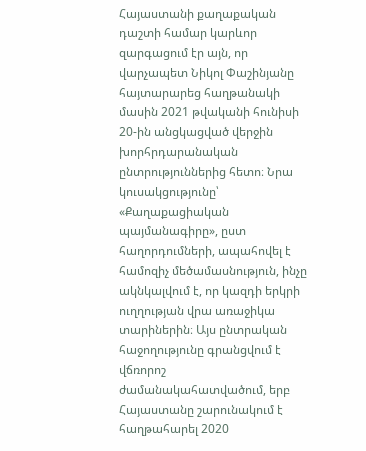Հայաստանի քաղաքական դաշտի համար կարևոր զարգացում էր այն, որ վարչապետ Նիկոլ Փաշինյանը հայտարարեց հաղթանակի մասին 2021 թվականի հունիսի 20-ին անցկացված վերջին խորհրդարանական ընտրություններից հետո։ Նրա կուսակցությունը՝ «Քաղաքացիական պայմանագիրը», ըստ հաղորդումների, ապահովել է համոզիչ մեծամասնություն, ինչը ակնկալվում է, որ կազդի երկրի ուղղության վրա առաջիկա տարիներին։ Այս ընտրական հաջողությունը գրանցվում է վճռորոշ ժամանակահատվածում, երբ Հայաստանը շարունակում է հաղթահարել 2020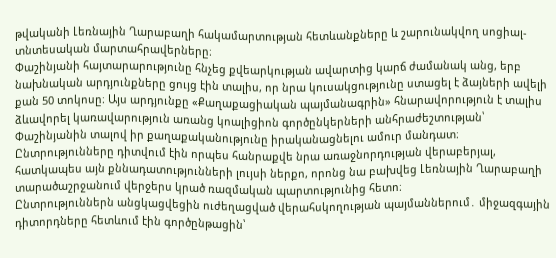թվականի Լեռնային Ղարաբաղի հակամարտության հետևանքները և շարունակվող սոցիալ-տնտեսական մարտահրավերները։
Փաշինյանի հայտարարությունը հնչեց քվեարկության ավարտից կարճ ժամանակ անց, երբ նախնական արդյունքները ցույց էին տալիս, որ նրա կուսակցությունը ստացել է ձայների ավելի քան 50 տոկոսը։ Այս արդյունքը «Քաղաքացիական պայմանագրին» հնարավորություն է տալիս ձևավորել կառավարություն առանց կոալիցիոն գործընկերների անհրաժեշտության՝ Փաշինյանին տալով իր քաղաքականությունը իրականացնելու ամուր մանդատ։ Ընտրությունները դիտվում էին որպես հանրաքվե նրա առաջնորդության վերաբերյալ, հատկապես այն քննադատությունների լույսի ներքո, որոնց նա բախվեց Լեռնային Ղարաբաղի տարածաշրջանում վերջերս կրած ռազմական պարտությունից հետո։
Ընտրություններն անցկացվեցին ուժեղացված վերահսկողության պայմաններում․ միջազգային դիտորդները հետևում էին գործընթացին՝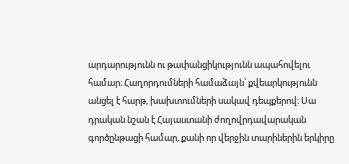արդարությունն ու թափանցիկությունն ապահովելու համար։ Հաղորդումների համաձայն՝ քվեարկությունն անցել է հարթ, խախտումների սակավ դեպքերով։ Սա դրական նշան է Հայաստանի ժողովրդավարական գործընթացի համար, քանի որ վերջին տարիներին երկիրը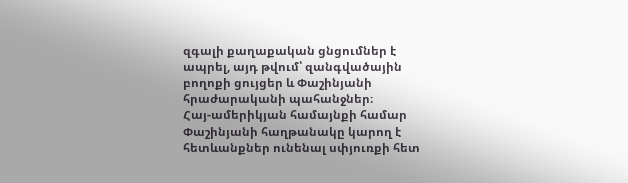զգալի քաղաքական ցնցումներ է ապրել, այդ թվում՝ զանգվածային բողոքի ցույցեր և Փաշինյանի հրաժարականի պահանջներ։
Հայ-ամերիկյան համայնքի համար Փաշինյանի հաղթանակը կարող է հետևանքներ ունենալ սփյուռքի հետ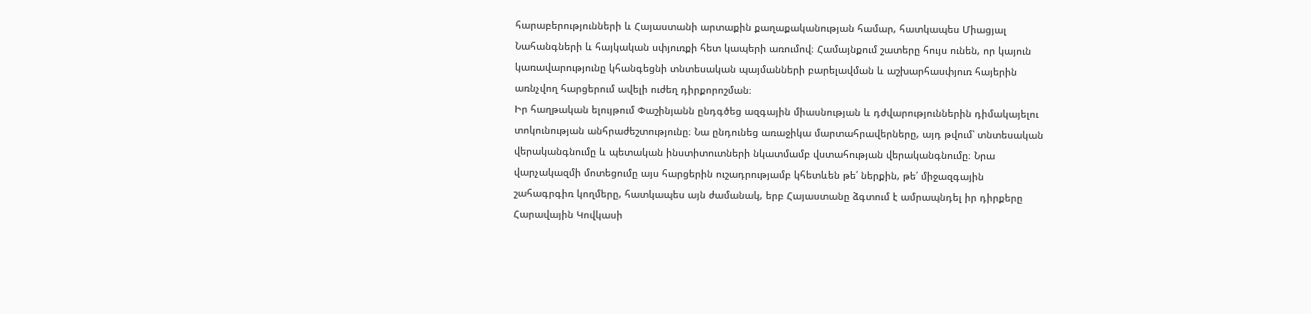հարաբերությունների և Հայաստանի արտաքին քաղաքականության համար, հատկապես Միացյալ Նահանգների և հայկական սփյուռքի հետ կապերի առումով։ Համայնքում շատերը հույս ունեն, որ կայուն կառավարությունը կհանգեցնի տնտեսական պայմանների բարելավման և աշխարհասփյուռ հայերին առնչվող հարցերում ավելի ուժեղ դիրքորոշման։
Իր հաղթական ելույթում Փաշինյանն ընդգծեց ազգային միասնության և դժվարություններին դիմակայելու տոկունության անհրաժեշտությունը։ Նա ընդունեց առաջիկա մարտահրավերները, այդ թվում՝ տնտեսական վերականգնումը և պետական ինստիտուտների նկատմամբ վստահության վերականգնումը։ Նրա վարչակազմի մոտեցումը այս հարցերին ուշադրությամբ կհետևեն թե՛ ներքին, թե՛ միջազգային շահագրգիռ կողմերը, հատկապես այն ժամանակ, երբ Հայաստանը ձգտում է ամրապնդել իր դիրքերը Հարավային Կովկասի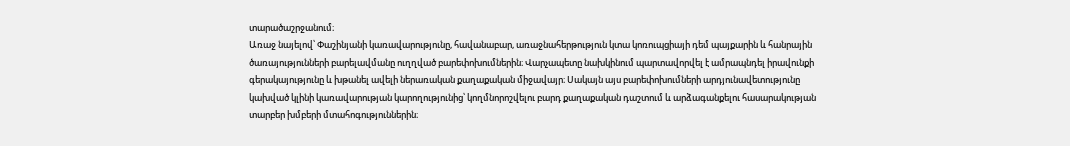տարածաշրջանում։
Առաջ նայելով՝ Փաշինյանի կառավարությունը, հավանաբար, առաջնահերթություն կտա կոռուպցիայի դեմ պայքարին և հանրային ծառայությունների բարելավմանը ուղղված բարեփոխումներին։ Վարչապետը նախկինում պարտավորվել է ամրապնդել իրավունքի գերակայությունը և խթանել ավելի ներառական քաղաքական միջավայր։ Սակայն այս բարեփոխումների արդյունավետությունը կախված կլինի կառավարության կարողությունից՝ կողմնորոշվելու բարդ քաղաքական դաշտում և արձագանքելու հասարակության տարբեր խմբերի մտահոգություններին։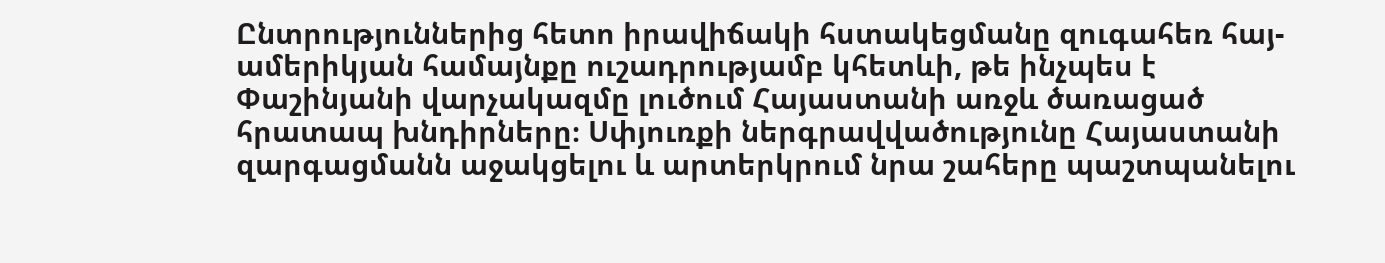Ընտրություններից հետո իրավիճակի հստակեցմանը զուգահեռ հայ-ամերիկյան համայնքը ուշադրությամբ կհետևի, թե ինչպես է Փաշինյանի վարչակազմը լուծում Հայաստանի առջև ծառացած հրատապ խնդիրները։ Սփյուռքի ներգրավվածությունը Հայաստանի զարգացմանն աջակցելու և արտերկրում նրա շահերը պաշտպանելու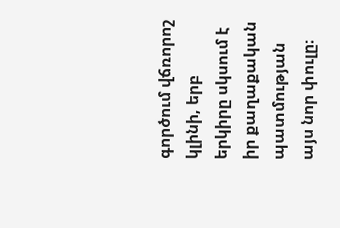գործում վճռորոշ կլինի, երբ երկիրը սկսում է իր քաղաքական պատմության այս նոր փուլը։